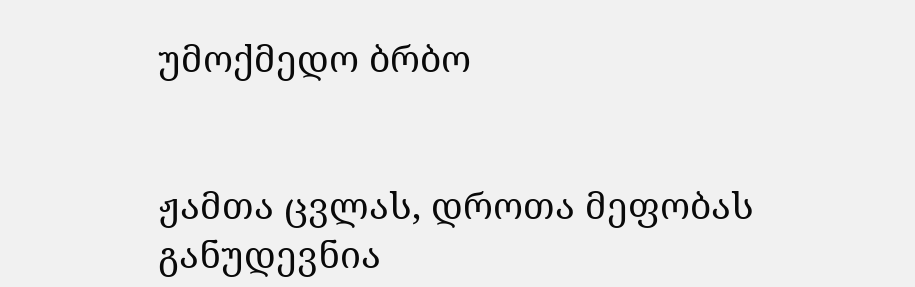უმოქმედო ბრბო


ჟამთა ცვლას, დროთა მეფობას
განუდევნია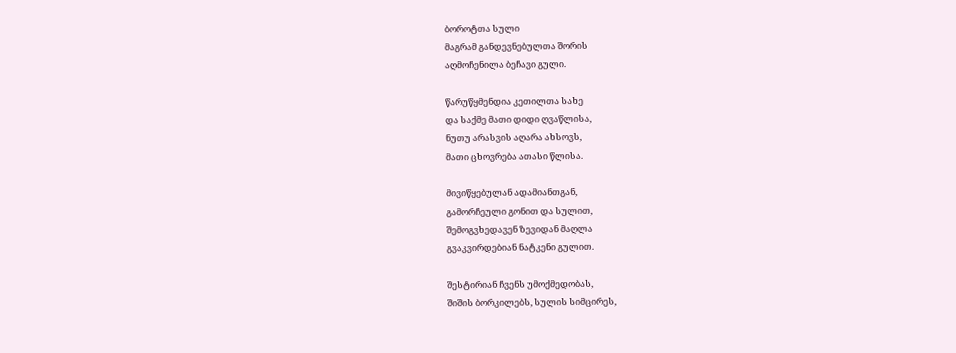ბოროტთა სული
მაგრამ განდევნებულთა შორის
აღმოჩენილა ბეჩავი გული.

წარუწყმენდია კეთილთა სახე
და საქმე მათი დიდი ღვაწლისა,
ნუთუ არასვის აღარა ახსოვს,
მათი ცხოვრება ათასი წლისა.

მივიწყებულან ადამიანთგან,
გამორჩეული გონით და სულით,
შემოგვხედავენ ზევიდან მაღლა
გვაკვირდებიან ნატკენი გულით.

შესტირიან ჩვენს უმოქმედობას,
შიშის ბორკილებს, სულის სიმცირეს,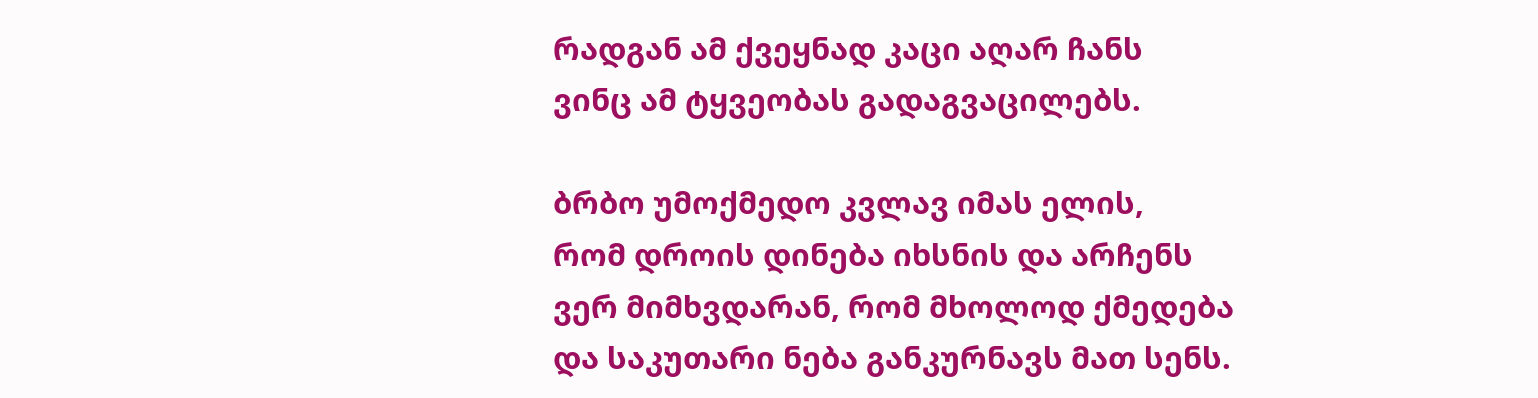რადგან ამ ქვეყნად კაცი აღარ ჩანს
ვინც ამ ტყვეობას გადაგვაცილებს.

ბრბო უმოქმედო კვლავ იმას ელის,
რომ დროის დინება იხსნის და არჩენს
ვერ მიმხვდარან, რომ მხოლოდ ქმედება
და საკუთარი ნება განკურნავს მათ სენს.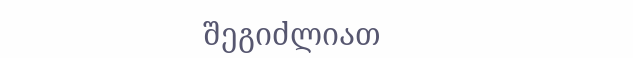შეგიძლიათ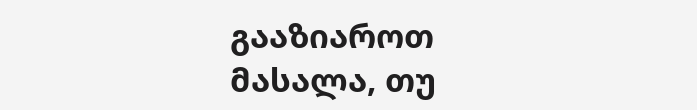გააზიაროთ მასალა, თუ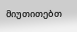მიუთითებთ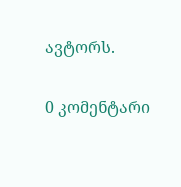ავტორს.

0 კომენტარი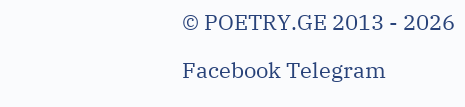© POETRY.GE 2013 - 2026

Facebook Telegram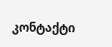კონტაქტი